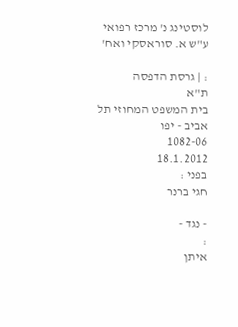לוסטינג נ' מרכז רפואי ע"ש א. סוראסקי ואח'

: | גרסת הדפסה
ת"א
בית המשפט המחוזי תל אביב - יפו
1082-06
18.1.2012
בפני :
חגי ברנר

- נגד -
:
איתן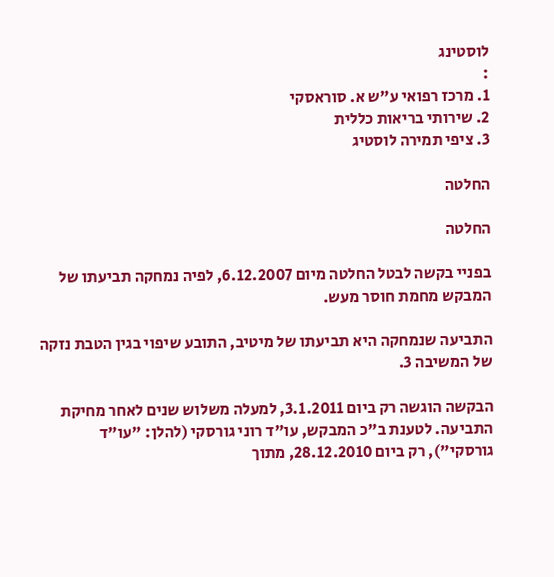לוסטינג
:
1. מרכז רפואי ע"ש א. סוראסקי
2. שירותי בריאות כללית
3. ציפי תמירה לוסטיג

החלטה

החלטה

בפניי בקשה לבטל החלטה מיום 6.12.2007, לפיה נמחקה תביעתו של המבקש מחמת חוסר מעש.

התביעה שנמחקה היא תביעתו של מיטיב, התובע שיפוי בגין הטבת נזקה של המשיבה 3.

הבקשה הוגשה רק ביום 3.1.2011, למעלה משלוש שנים לאחר מחיקת התביעה. לטענת ב"כ המבקש, עו"ד רוני גורסקי (להלן: "עו"ד גורסקי"), רק ביום 28.12.2010, מתוך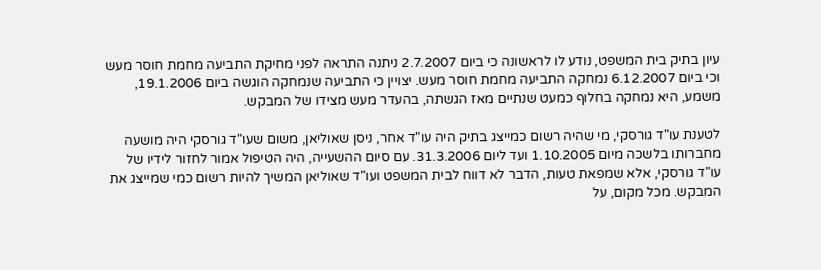עיון בתיק בית המשפט, נודע לו לראשונה כי ביום 2.7.2007 ניתנה התראה לפני מחיקת התביעה מחמת חוסר מעש וכי ביום 6.12.2007 נמחקה התביעה מחמת חוסר מעש. יצויין כי התביעה שנמחקה הוגשה ביום 19.1.2006, משמע, היא נמחקה בחלוף כמעט שנתיים מאז הגשתה, בהעדר מעש מצידו של המבקש.

לטענת עו"ד גורסקי, מי שהיה רשום כמייצג בתיק היה עו"ד אחר, ניסן שאוליאן, משום שעו"ד גורסקי היה מושעה מחברותו בלשכה מיום 1.10.2005 ועד ליום 31.3.2006. עם סיום ההשעייה, היה הטיפול אמור לחזור לידיו של עו"ד גורסקי, אלא שמפאת טעות, הדבר לא דווח לבית המשפט ועו"ד שאוליאן המשיך להיות רשום כמי שמייצג את המבקש. מכל מקום, על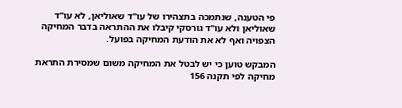פי הטענה, שנתמכה בתצהירו של עו"ד שאוליאן, לא עו"ד שאוליאן ולא עו"ד גורסקי קיבלו את ההתראה בדבר המחיקה הצפויה ואף לא את הודעת המחיקה בפועל.

המבקש טוען כי יש לבטל את המחיקה משום שמסירת התראת מחיקה לפי תקנה 156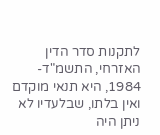לתקנות סדר הדין האזרחי, התשמ"ד- 1984, היא תנאי מוקדם ואין בלתו, שבלעדיו לא ניתן היה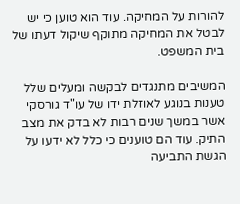להורות על המחיקה. עוד הוא טוען כי יש לבטל את המחיקה מתוקף שיקול דעתו של בית המשפט.

המשיבים מתנגדים לבקשה ומעלים שלל טענות בנוגע לאוזלת ידו של עו"ד גורסקי אשר במשך שנים רבות לא בדק את מצב התיק. עוד הם טוענים כי כלל לא ידעו על הגשת התביעה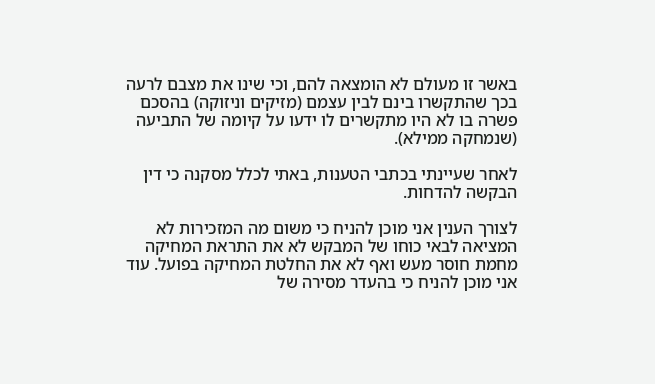באשר זו מעולם לא הומצאה להם, וכי שינו את מצבם לרעה בכך שהתקשרו בינם לבין עצמם (מזיקים וניזוקה) בהסכם פשרה בו לא היו מתקשרים לו ידעו על קיומה של התביעה (שנמחקה ממילא).

לאחר שעיינתי בכתבי הטענות, באתי לכלל מסקנה כי דין הבקשה להדחות.

לצורך הענין אני מוכן להניח כי משום מה המזכירות לא המציאה לבאי כוחו של המבקש לא את התראת המחיקה מחמת חוסר מעש ואף לא את החלטת המחיקה בפועל. עוד אני מוכן להניח כי בהעדר מסירה של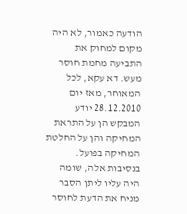הודעה כאמור, לא היה מקום למחוק את התביעה מחמת חוסר מעש. דא עקא, לכל המאוחר, מאז יום 28.12.2010 יודע המבקש הן על התראת המחיקה והן על החלטת המחיקה בפועל. בנסיבות אלה, שומה היה עליו ליתן הסבר מניח את הדעת לחוסר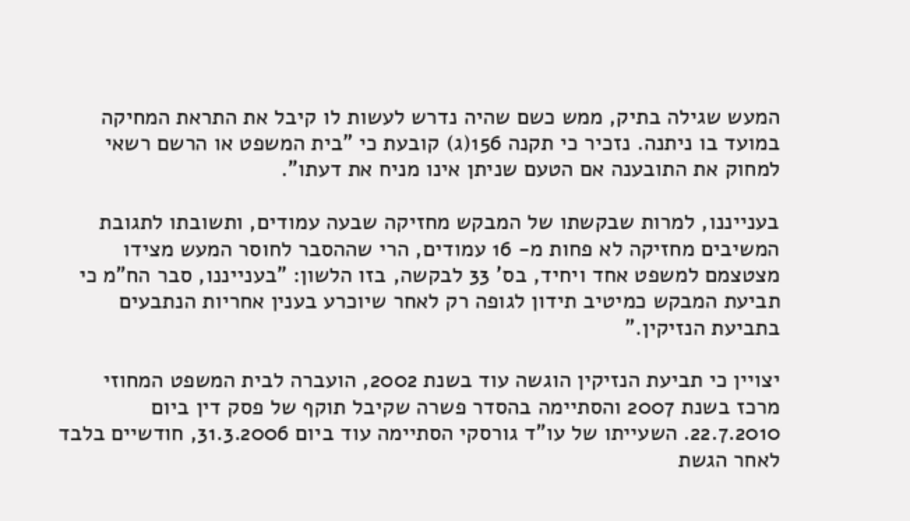המעש שגילה בתיק, ממש כשם שהיה נדרש לעשות לו קיבל את התראת המחיקה במועד בו ניתנה. נזכיר כי תקנה 156(ג) קובעת כי "בית המשפט או הרשם רשאי למחוק את התובענה אם הטעם שניתן אינו מניח את דעתו".

בענייננו, למרות שבקשתו של המבקש מחזיקה שבעה עמודים, ותשובתו לתגובת המשיבים מחזיקה לא פחות מ- 16 עמודים, הרי שההסבר לחוסר המעש מצידו מצטצמם למשפט אחד ויחיד, בס' 33 לבקשה, בזו הלשון: "בענייננו, סבר הח"מ כי תביעת המבקש כמיטיב תידון לגופה רק לאחר שיוכרע בענין אחריות הנתבעים בתביעת הנזיקין."

יצויין כי תביעת הנזיקין הוגשה עוד בשנת 2002, הועברה לבית המשפט המחוזי מרכז בשנת 2007 והסתיימה בהסדר פשרה שקיבל תוקף של פסק דין ביום 22.7.2010. השעייתו של עו"ד גורסקי הסתיימה עוד ביום 31.3.2006, חודשיים בלבד לאחר הגשת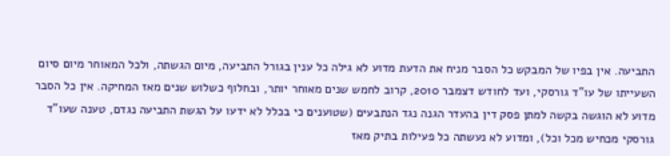התביעה. אין בפיו של המבקש כל הסבר מניח את הדעת מדוע לא גילה כל ענין בגורל התביעה, מיום הגשתה, ולכל המאוחר מיום סיום השעייתו של עו"ד גורסקי, ועד לחודש דצמבר 2010, קרוב לחמש שנים מאוחר יותר, ובחלוף כשלוש שנים מאז המחיקה. אין כל הסבר מדוע לא הוגשה בקשה למתן פסק דין בהעדר הגנה נגד הנתבעים (שטוענים כי בכלל לא ידעו על הגשת התביעה נגדם, טענה שעו"ד גורסקי מכחיש מכל וכל), ומדוע לא נעשתה כל פעילות בתיק מאז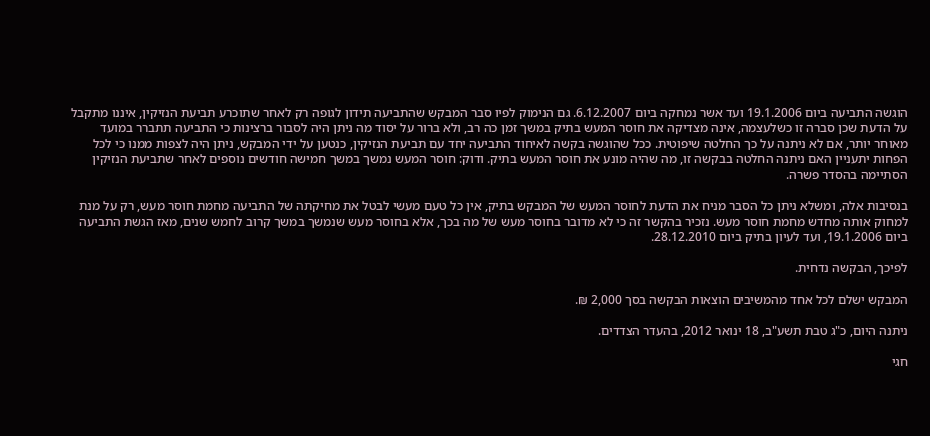הוגשה התביעה ביום 19.1.2006 ועד אשר נמחקה ביום 6.12.2007. גם הנימוק לפיו סבר המבקש שהתביעה תידון לגופה רק לאחר שתוכרע תביעת הנזיקין, איננו מתקבל על הדעת שכן סברה זו כשלעצמה, אינה מצדיקה את חוסר המעש בתיק במשך זמן כה רב, ולא ברור על יסוד מה ניתן היה לסבור ברצינות כי התביעה תתברר במועד מאוחר יותר, אם לא ניתנה על כך החלטה שיפוטית. ככל שהוגשה בקשה לאיחוד התביעה יחד עם תביעת הנזיקין, כנטען על ידי המבקש, ניתן היה לצפות ממנו כי לכל הפחות יתעניין האם ניתנה החלטה בבקשה זו, מה שהיה מונע את חוסר המעש בתיק. ודוק: חוסר המעש נמשך במשך חמישה חודשים נוספים לאחר שתביעת הנזיקין הסתיימה בהסדר פשרה.

בנסיבות אלה, ומשלא ניתן כל הסבר מניח את הדעת לחוסר המעש של המבקש בתיק, אין כל טעם מעשי לבטל את מחיקתה של התביעה מחמת חוסר מעש, רק על מנת למחוק אותה מחדש מחמת חוסר מעש. נזכיר בהקשר זה כי לא מדובר בחוסר מעש של מה בכך, אלא בחוסר מעש שנמשך במשך קרוב לחמש שנים, מאז הגשת התביעה ביום 19.1.2006, ועד לעיון בתיק ביום 28.12.2010.

לפיכך, הבקשה נדחית.

המבקש ישלם לכל אחד מהמשיבים הוצאות הבקשה בסך 2,000 ₪.

ניתנה היום, כ"ג טבת תשע"ב, 18 ינואר 2012, בהעדר הצדדים.

חגי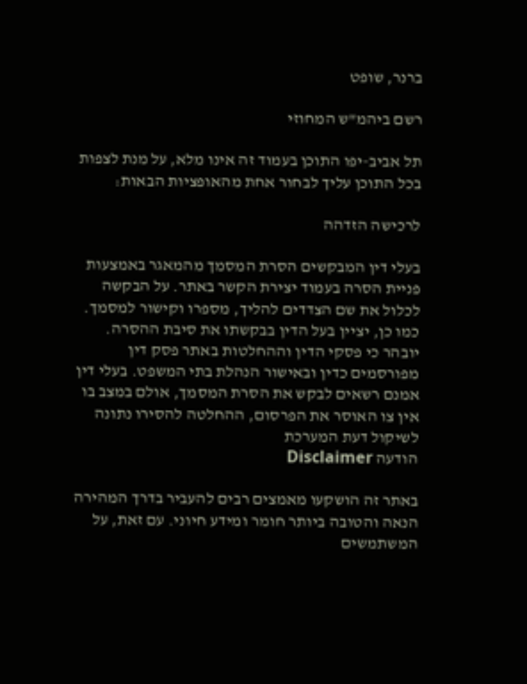ברנר, שופט

רשם ביהמ"ש המחוזי

תל אביב-יפו התוכן בעמוד זה אינו מלא, על מנת לצפות בכל התוכן עליך לבחור אחת מהאופציות הבאות:

לרכישה הזדהה

בעלי דין המבקשים הסרת המסמך מהמאגר באמצעות פניית הסרה בעמוד יצירת הקשר באתר. על הבקשה לכלול את שם הצדדים להליך, מספרו וקישור למסמך. כמו כן, יציין בעל הדין בבקשתו את סיבת ההסרה. יובהר כי פסקי הדין וההחלטות באתר פסק דין מפורסמים כדין ובאישור הנהלת בתי המשפט. בעלי דין אמנם רשאים לבקש את הסרת המסמך, אולם במצב בו אין צו האוסר את הפרסום, ההחלטה להסירו נתונה לשיקול דעת המערכת
הודעה Disclaimer

באתר זה הושקעו מאמצים רבים להעביר בדרך המהירה הנאה והטובה ביותר חומר ומידע חיוני. עם זאת, על המשתמשים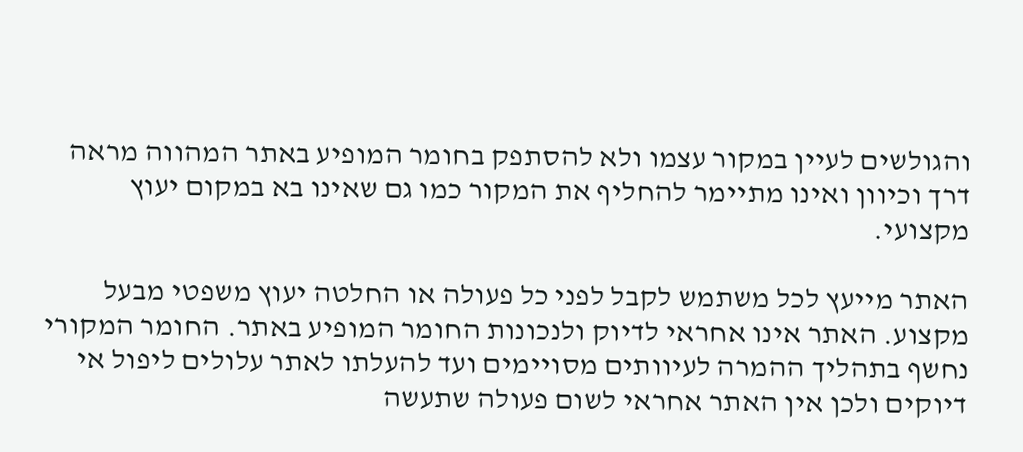והגולשים לעיין במקור עצמו ולא להסתפק בחומר המופיע באתר המהווה מראה דרך וכיוון ואינו מתיימר להחליף את המקור כמו גם שאינו בא במקום יעוץ מקצועי.

האתר מייעץ לכל משתמש לקבל לפני כל פעולה או החלטה יעוץ משפטי מבעל מקצוע. האתר אינו אחראי לדיוק ולנכונות החומר המופיע באתר. החומר המקורי נחשף בתהליך ההמרה לעיוותים מסויימים ועד להעלתו לאתר עלולים ליפול אי דיוקים ולכן אין האתר אחראי לשום פעולה שתעשה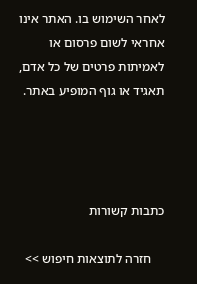לאחר השימוש בו. האתר אינו אחראי לשום פרסום או לאמיתות פרטים של כל אדם, תאגיד או גוף המופיע באתר.




כתבות קשורות

    חזרה לתוצאות חיפוש >>